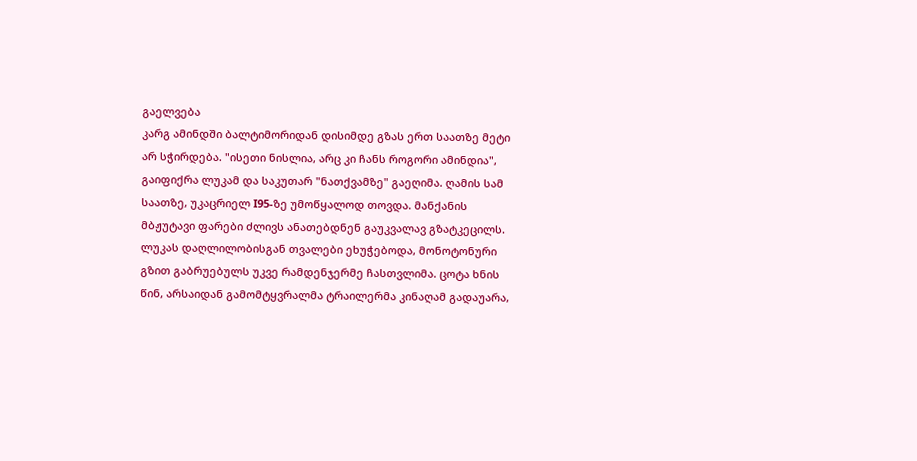გაელვება
კარგ ამინდში ბალტიმორიდან დისიმდე გზას ერთ საათზე მეტი არ სჭირდება. "ისეთი ნისლია, არც კი ჩანს როგორი ამინდია", გაიფიქრა ლუკამ და საკუთარ "ნათქვამზე" გაეღიმა. ღამის სამ საათზე, უკაცრიელ I95-ზე უმოწყალოდ თოვდა. მანქანის მბჟუტავი ფარები ძლივს ანათებდნენ გაუკვალავ გზატკეცილს. ლუკას დაღლილობისგან თვალები ეხუჭებოდა, მონოტონური გზით გაბრუებულს უკვე რამდენჯერმე ჩასთვლიმა. ცოტა ხნის წინ, არსაიდან გამომტყვრალმა ტრაილერმა კინაღამ გადაუარა,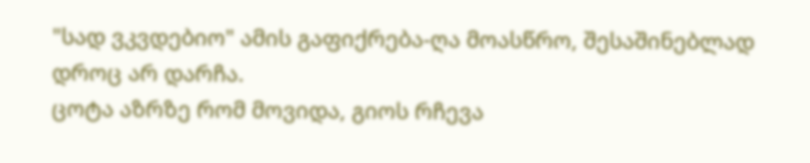"სად ვკვდებიო" ამის გაფიქრება-ღა მოასწრო, შესაშინებლად დროც არ დარჩა.
ცოტა აზრზე რომ მოვიდა, გიოს რჩევა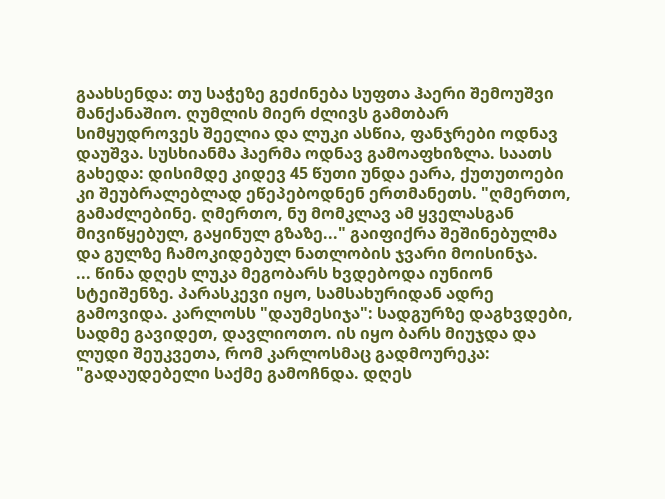გაახსენდა: თუ საჭეზე გეძინება სუფთა ჰაერი შემოუშვი მანქანაშიო. ღუმლის მიერ ძლივს გამთბარ სიმყუდროვეს შეელია და ლუკი ასწია, ფანჯრები ოდნავ დაუშვა. სუსხიანმა ჰაერმა ოდნავ გამოაფხიზლა. საათს გახედა: დისიმდე კიდევ 45 წუთი უნდა ეარა, ქუთუთოები კი შეუბრალებლად ეწეპებოდნენ ერთმანეთს. "ღმერთო, გამაძლებინე. ღმერთო, ნუ მომკლავ ამ ყველასგან მივიწყებულ, გაყინულ გზაზე..." გაიფიქრა შეშინებულმა და გულზე ჩამოკიდებულ ნათლობის ჯვარი მოისინჯა.
... წინა დღეს ლუკა მეგობარს ხვდებოდა იუნიონ სტეიშენზე. პარასკევი იყო, სამსახურიდან ადრე გამოვიდა. კარლოსს "დაუმესიჯა": სადგურზე დაგხვდები, სადმე გავიდეთ, დავლიოთო. ის იყო ბარს მიუჯდა და ლუდი შეუკვეთა, რომ კარლოსმაც გადმოურეკა: "გადაუდებელი საქმე გამოჩნდა. დღეს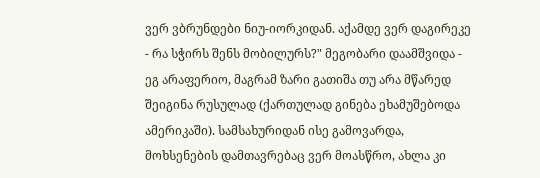ვერ ვბრუნდები ნიუ-იორკიდან. აქამდე ვერ დაგირეკე - რა სჭირს შენს მობილურს?" მეგობარი დაამშვიდა - ეგ არაფერიო, მაგრამ ზარი გათიშა თუ არა მწარედ შეიგინა რუსულად (ქართულად გინება ეხამუშებოდა ამერიკაში). სამსახურიდან ისე გამოვარდა, მოხსენების დამთავრებაც ვერ მოასწრო, ახლა კი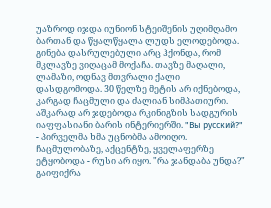უაზროდ იჯდა იუნიონ სტეიშენის უღიმღამო ბართან და წყალწყალა ლუდს ელოდებოდა.
გინება დასრულებული არც ჰქონდა, რომ მკლავზე ვიღაცამ მოქაჩა. თავზე მაღალი, ლამაზი, ოდნავ მთვრალი ქალი დასდგომოდა. 30 წელზე მეტის არ იქნებოდა, კარგად ჩაცმული და ძალიან სიმპათიური. აშკარად არ ჯდებოდა რკინიგზის სადგურის იაფფასიანი ბარის ინტერიერში. "Вы русский?" - პირველმა ხმა უცნობმა ამოიღო. ჩაცმულობაზე, აქცენტზე, ყველაფერზე ეტყობოდა - რუსი არ იყო. "რა ჯანდაბა უნდა?" გაიფიქრა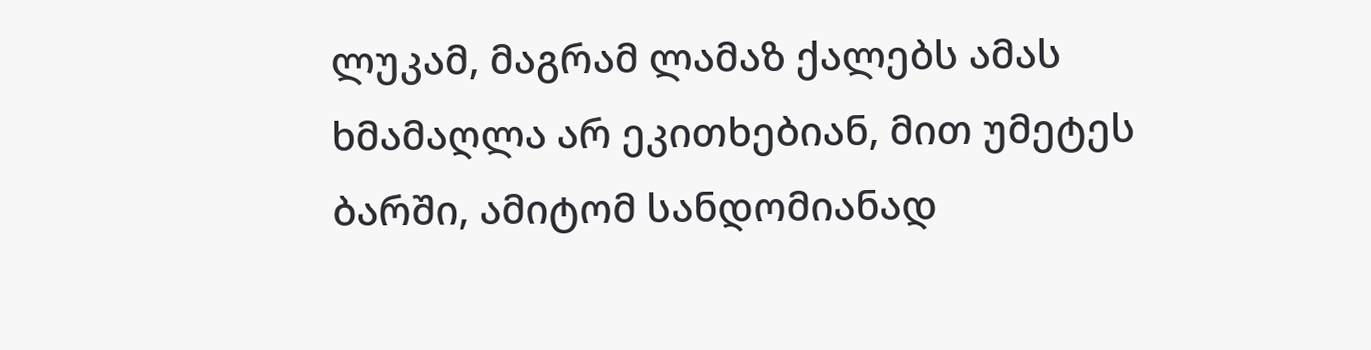ლუკამ, მაგრამ ლამაზ ქალებს ამას ხმამაღლა არ ეკითხებიან, მით უმეტეს ბარში, ამიტომ სანდომიანად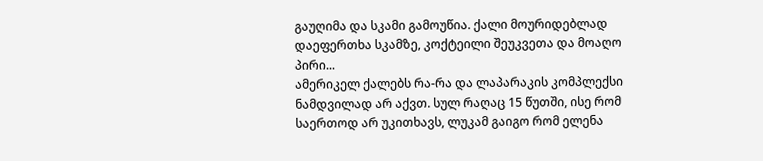გაუღიმა და სკამი გამოუწია. ქალი მოურიდებლად დაეფერთხა სკამზე, კოქტეილი შეუკვეთა და მოაღო პირი...
ამერიკელ ქალებს რა-რა და ლაპარაკის კომპლექსი ნამდვილად არ აქვთ. სულ რაღაც 15 წუთში, ისე რომ საერთოდ არ უკითხავს, ლუკამ გაიგო რომ ელენა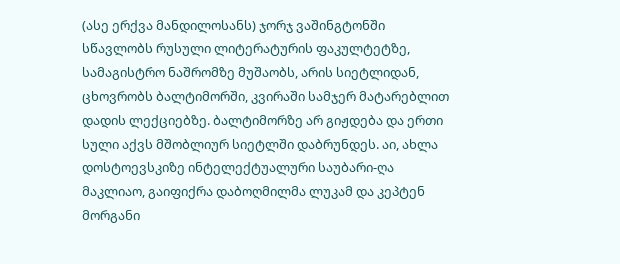(ასე ერქვა მანდილოსანს) ჯორჯ ვაშინგტონში სწავლობს რუსული ლიტერატურის ფაკულტეტზე, სამაგისტრო ნაშრომზე მუშაობს, არის სიეტლიდან, ცხოვრობს ბალტიმორში, კვირაში სამჯერ მატარებლით დადის ლექციებზე. ბალტიმორზე არ გიჟდება და ერთი სული აქვს მშობლიურ სიეტლში დაბრუნდეს. აი, ახლა დოსტოევსკიზე ინტელექტუალური საუბარი-ღა მაკლიაო, გაიფიქრა დაბოღმილმა ლუკამ და კეპტენ მორგანი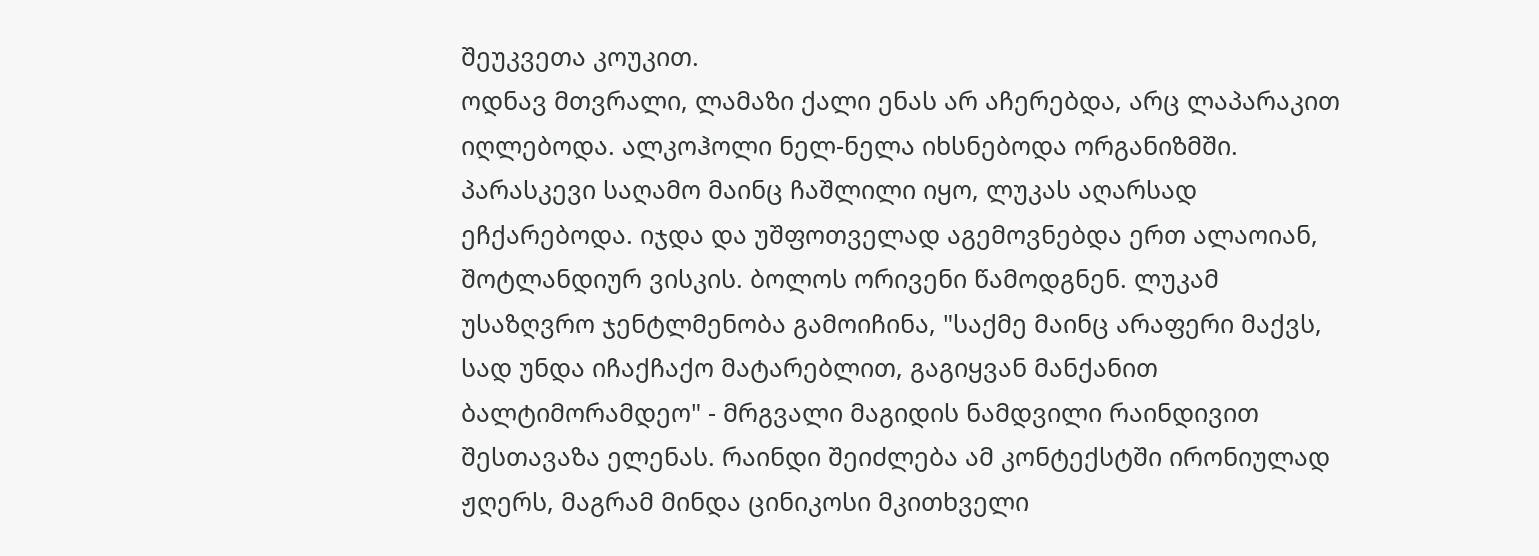შეუკვეთა კოუკით.
ოდნავ მთვრალი, ლამაზი ქალი ენას არ აჩერებდა, არც ლაპარაკით იღლებოდა. ალკოჰოლი ნელ-ნელა იხსნებოდა ორგანიზმში. პარასკევი საღამო მაინც ჩაშლილი იყო, ლუკას აღარსად ეჩქარებოდა. იჯდა და უშფოთველად აგემოვნებდა ერთ ალაოიან, შოტლანდიურ ვისკის. ბოლოს ორივენი წამოდგნენ. ლუკამ უსაზღვრო ჯენტლმენობა გამოიჩინა, "საქმე მაინც არაფერი მაქვს, სად უნდა იჩაქჩაქო მატარებლით, გაგიყვან მანქანით ბალტიმორამდეო" - მრგვალი მაგიდის ნამდვილი რაინდივით შესთავაზა ელენას. რაინდი შეიძლება ამ კონტექსტში ირონიულად ჟღერს, მაგრამ მინდა ცინიკოსი მკითხველი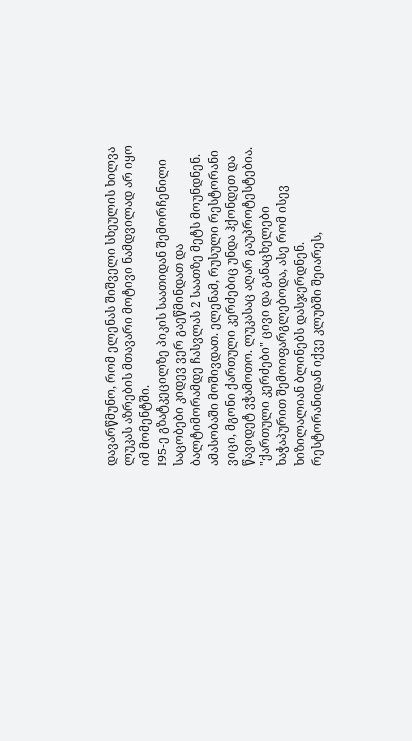დავარწმუნო, რომ ელენას შიშველი სხეულის ხილვა ლუკას აზრების მთავარი მოტივი ნამდვილად არ იყო იმ მომენტში.
I95-ე გზატკეცილზე პიკის საათიდან შემორჩენილი საცობები კიდევ ვერ გაეწმინდათ და ბალტიმორამდე ჩასვლას 2 საათზე მეტს მოუნდნენ. ამასობაში მოშივდათ. ელენამ, რუსული რესტორანი ვიცი, მგონი ქართული კერძებიც უნდა ჰქონდეთ და წავიდეტ ვჭამოთო. ლუკასაც აღარ გაუპროტესტებია. "ქართული კერძები" ცივი და განაცხელები ხაჭაპურით შემოიფარგლებოდა, ასე რომ ისევ ხიზილალიან ბლინებს დასჯერდნენ. რესტორანიდან იქვე კლუბში შეიარეს,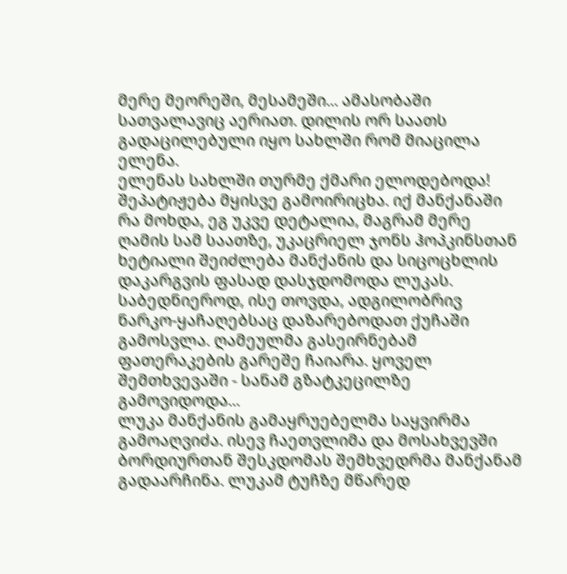მერე მეორეში, მესამეში... ამასობაში სათვალავიც აერიათ. დილის ორ საათს გადაცილებული იყო სახლში რომ მიაცილა ელენა.
ელენას სახლში თურმე ქმარი ელოდებოდა! შეპატიჟება მყისვე გამოირიცხა. იქ მანქანაში რა მოხდა, ეგ უკვე დეტალია, მაგრამ მერე ღამის სამ საათზე, უკაცრიელ ჯონს ჰოპკინსთან ხეტიალი შეიძლება მანქანის და სიცოცხლის დაკარგვის ფასად დასჯდომოდა ლუკას. საბედნიეროდ, ისე თოვდა, ადგილობრივ ნარკო-ყაჩაღებსაც დაზარებოდათ ქუჩაში გამოსვლა. ღამეულმა გასეირნებამ ფათერაკების გარეშე ჩაიარა. ყოველ შემთხვევაში - სანამ გზატკეცილზე გამოვიდოდა...
ლუკა მანქანის გამაყრუებელმა საყვირმა გამოაღვიძა. ისევ ჩაეთვლიმა და მოსახვევში ბორდიურთან შესკდომას შემხვედრმა მანქანამ გადაარჩინა. ლუკამ ტუჩზე მწარედ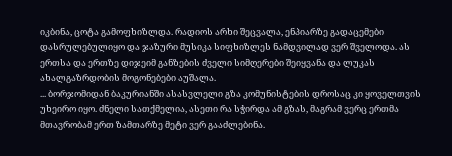იკბინა, ცოტა გამოფხიზლდა. რადიოს არხი შეცვალა, ენპიარზე გადაცემები დასრულებულიყო და ჯაზური მუსიკა სიფხიზლეს ნამდვილად ვერ შველოდა. ას ერთსა და ერთზე დიჯეიმ განზების ძველი სიმღერები შეიყვანა და ლუკას ახალგაზრდობის მოგონებები აუშალა.
... ბორჯომიდან ბაკურიანში ასასვლელი გზა კომუნისტების დროსაც კი ყოველთვის უხეირო იყო. ძნელი სათქმელია, ასეთი რა სჭირდა ამ გზას, მაგრამ ვერც ერთმა მთავრობამ ერთ ზამთარზე მეტი ვერ გააძლებინა.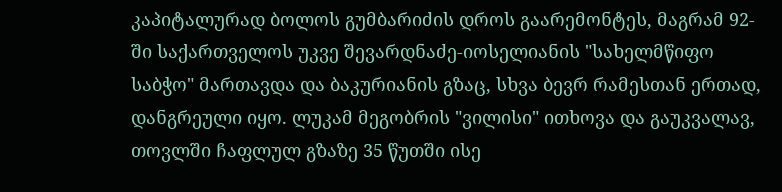კაპიტალურად ბოლოს გუმბარიძის დროს გაარემონტეს, მაგრამ 92-ში საქართველოს უკვე შევარდნაძე-იოსელიანის "სახელმწიფო საბჭო" მართავდა და ბაკურიანის გზაც, სხვა ბევრ რამესთან ერთად, დანგრეული იყო. ლუკამ მეგობრის "ვილისი" ითხოვა და გაუკვალავ, თოვლში ჩაფლულ გზაზე 35 წუთში ისე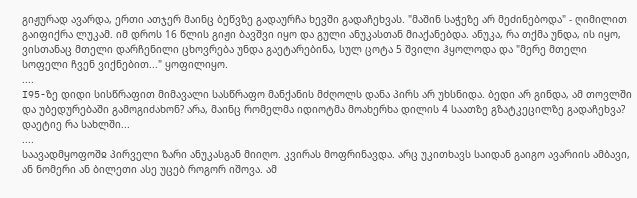გიჟურად ავარდა, ერთი ათჯერ მაინც ბეწვზე გადაურჩა ხევში გადაჩეხვას. "მაშინ საჭეზე არ მეძინებოდა" - ღიმილით გაიფიქრა ლუკამ. იმ დროს 16 წლის გიჟი ბავშვი იყო და გული ანუკასთან მიაქანებდა. ანუკა, რა თქმა უნდა, ის იყო, ვისთანაც მთელი დარჩენილი ცხოვრება უნდა გაეტარებინა, სულ ცოტა 5 შვილი ჰყოლოდა და "მერე მთელი სოფელი ჩვენ ვიქნებით..." ყოფილიყო.
....
I95-ზე დიდი სისწრაფით მიმავალი სასწრაფო მანქანის მძღოლს დანა პირს არ უხსნიდა. ბედი არ გინდა, ამ თოვლში და უბედურებაში გამოგიძახონ? არა, მაინც რომელმა იდიოტმა მოახერხა დილის 4 საათზე გზატკეცილზე გადაჩეხვა? დაეტიე რა სახლში...
....
საავადმყოფოშჲ პირველი ზარი ანუკასგან მიიღო. კვირას მოფრინავდა. არც უკითხავს საიდან გაიგო ავარიის ამბავი, ან ნომერი ან ბილეთი ასე უცებ როგორ იშოვა. ამ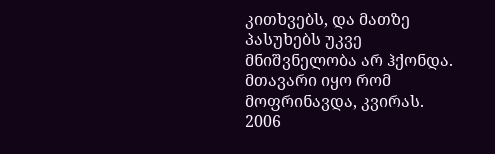კითხვებს, და მათზე პასუხებს უკვე მნიშვნელობა არ ჰქონდა. მთავარი იყო რომ მოფრინავდა, კვირას.
2006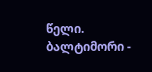წელი. ბალტიმორი -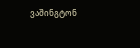ვაშინგტონ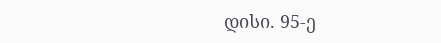დისი. 95-ე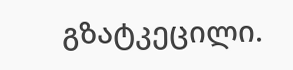გზატკეცილი.